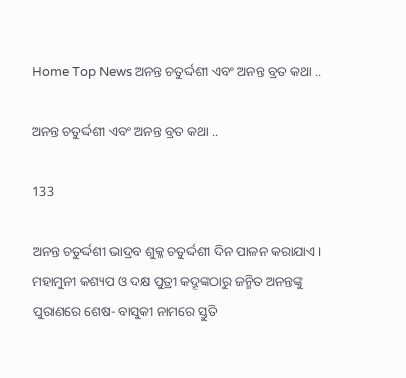Home Top News ଅନନ୍ତ ଚତୁର୍ଦ୍ଦଶୀ ଏବଂ ଅନନ୍ତ ବ୍ରତ କଥା ..

ଅନନ୍ତ ଚତୁର୍ଦ୍ଦଶୀ ଏବଂ ଅନନ୍ତ ବ୍ରତ କଥା ..

133

ଅନନ୍ତ ଚତୁର୍ଦ୍ଦଶୀ ଭାଦ୍ରବ ଶୁକ୍ଳ ଚତୁର୍ଦ୍ଦଶୀ ଦିନ ପାଳନ କରାଯାଏ। ମହାମୁନୀ କଶ୍ୟପ ଓ ଦକ୍ଷ ପୁତ୍ରୀ କଦ୍ରୂଙ୍କଠାରୁ ଜନ୍ମିତ ଅନନ୍ତଙ୍କୁ ପୁରାଣରେ ଶେଷ- ବାସୁକୀ ନାମରେ ସ୍ତୁତି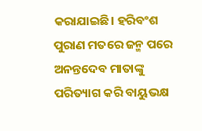କରାଯାଇଛି। ହରିବଂଶ ପୁରାଣ ମତରେ ଜନ୍ମ ପରେ ଅନନ୍ତଦେବ ମାତାଙ୍କୁ ପରିତ୍ୟାଗ କରି ବାୟୁଭକ୍ଷ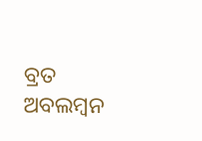ବ୍ରତ ଅବଲମ୍ବନ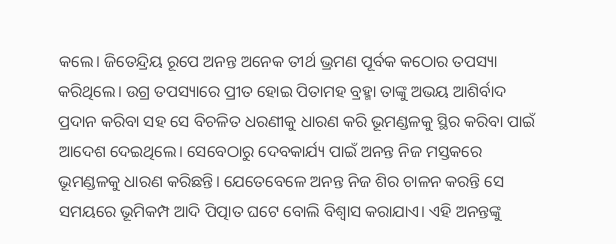କଲେ। ଜିତେନ୍ଦ୍ରିୟ ରୂପେ ଅନନ୍ତ ଅନେକ ତୀର୍ଥ ଭ୍ରମଣ ପୂର୍ବକ କଠୋର ତପସ୍ୟା କରିଥିଲେ। ଉଗ୍ର ତପସ୍ୟାରେ ପ୍ରୀତ ହୋଇ ପିତାମହ ବ୍ରହ୍ମା ତାଙ୍କୁ ଅଭୟ ଆଶିର୍ବାଦ ପ୍ରଦାନ କରିବା ସହ ସେ ବିଚଳିତ ଧରଣୀକୁ ଧାରଣ କରି ଭୂମଣ୍ଡଳକୁ ସ୍ଥିର କରିବା ପାଇଁ ଆଦେଶ ଦେଇଥିଲେ। ସେବେଠାରୁ ଦେବକାର୍ଯ୍ୟ ପାଇଁ ଅନନ୍ତ ନିଜ ମସ୍ତକରେ ଭୂମଣ୍ଡଳକୁ ଧାରଣ କରିଛନ୍ତି। ଯେତେବେଳେ ଅନନ୍ତ ନିଜ ଶିର ଚାଳନ କରନ୍ତି ସେ ସମୟରେ ଭୂମିକମ୍ପ ଆଦି ପିତ୍ପାତ ଘଟେ ବୋଲି ବିଶ୍ୱାସ କରାଯାଏ। ଏହି ଅନନ୍ତଙ୍କୁ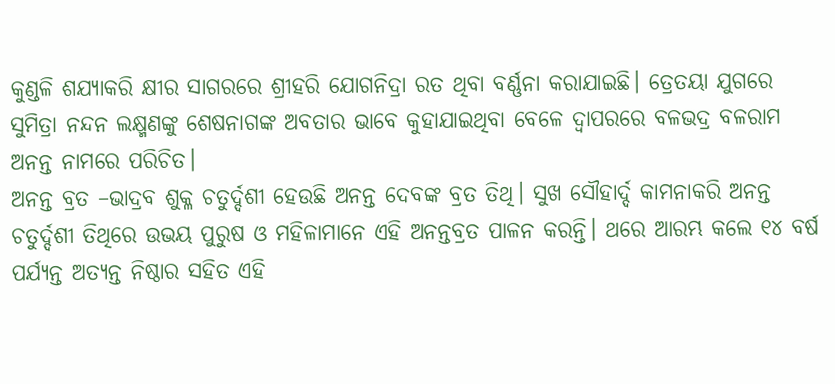କୁଣ୍ଡଳି ଶଯ୍ୟାକରି କ୍ଷୀର ସାଗରରେ ଶ୍ରୀହରି ଯୋଗନିଦ୍ରା ରତ ଥିବା ବର୍ଣ୍ଣନା କରାଯାଇଛି। ତ୍ରେତୟା ଯୁଗରେ ସୁମିତ୍ରା ନନ୍ଦନ ଲକ୍ଷ୍ମଣଙ୍କୁ ଶେଷନାଗଙ୍କ ଅବତାର ଭାବେ କୁହାଯାଇଥିବା ବେଳେ ଦ୍ୱାପରରେ ବଳଭଦ୍ର ବଳରାମ ଅନନ୍ତ ନାମରେ ପରିଚିତ।
ଅନନ୍ତ ବ୍ରତ –ଭାଦ୍ରବ ଶୁକ୍ଳ ଚତୁର୍ଦ୍ଦଶୀ ହେଉଛି ଅନନ୍ତ ଦେବଙ୍କ ବ୍ରତ ତିଥି। ସୁଖ ସୌହାର୍ଦ୍ଦ କାମନାକରି ଅନନ୍ତ ଚତୁର୍ଦ୍ଦଶୀ ତିଥିରେ ଉଭୟ ପୁରୁଷ ଓ ମହିଳାମାନେ ଏହି ଅନନ୍ତବ୍ରତ ପାଳନ କରନ୍ତି। ଥରେ ଆରମ୍ଭ କଲେ ୧୪ ବର୍ଷ ପର୍ଯ୍ୟନ୍ତ ଅତ୍ୟନ୍ତ ନିଷ୍ଠାର ସହିତ ଏହି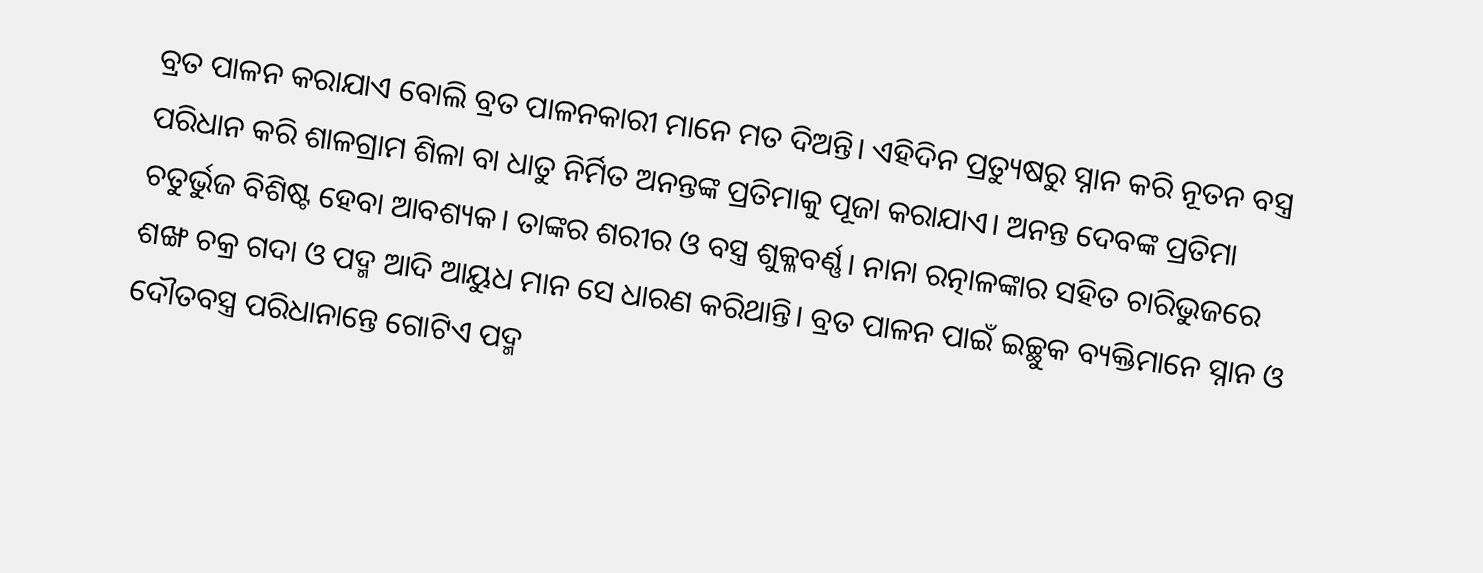ବ୍ରତ ପାଳନ କରାଯାଏ ବୋଲି ବ୍ରତ ପାଳନକାରୀ ମାନେ ମତ ଦିଅନ୍ତି। ଏହିଦିନ ପ୍ରତ୍ୟୁଷରୁ ସ୍ନାନ କରି ନୂତନ ବସ୍ତ୍ର ପରିଧାନ କରି ଶାଳଗ୍ରାମ ଶିଳା ବା ଧାତୁ ନିର୍ମିତ ଅନନ୍ତଙ୍କ ପ୍ରତିମାକୁ ପୂଜା କରାଯାଏ। ଅନନ୍ତ ଦେବଙ୍କ ପ୍ରତିମା ଚତୁର୍ଭୁଜ ବିଶିଷ୍ଟ ହେବା ଆବଶ୍ୟକ। ତାଙ୍କର ଶରୀର ଓ ବସ୍ତ୍ର ଶୁକ୍ଳବର୍ଣ୍ଣ। ନାନା ରତ୍ନାଳଙ୍କାର ସହିତ ଚାରିଭୁଜରେ ଶଙ୍ଖ ଚକ୍ର ଗଦା ଓ ପଦ୍ମ ଆଦି ଆୟୁଧ ମାନ ସେ ଧାରଣ କରିଥାନ୍ତି। ବ୍ରତ ପାଳନ ପାଇଁ ଇଚ୍ଛୁକ ବ୍ୟକ୍ତିମାନେ ସ୍ନାନ ଓ ଦୌତବସ୍ତ୍ର ପରିଧାନାନ୍ତେ ଗୋଟିଏ ପଦ୍ମ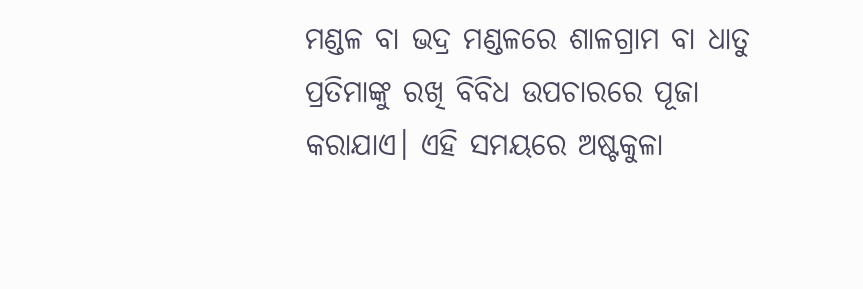ମଣ୍ଡଳ ବା ଭଦ୍ର ମଣ୍ଡଳରେ ଶାଳଗ୍ରାମ ବା ଧାତୁ ପ୍ରତିମାଙ୍କୁ ରଖି ବିବିଧ ଉପଚାରରେ ପୂଜା କରାଯାଏ। ଏହି ସମୟରେ ଅଷ୍ଟକୁଳା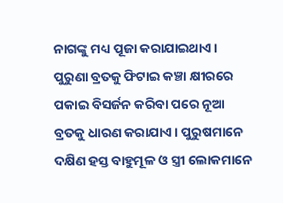ନାଗଙ୍କୁ ମଧ୍ୟ ପୂଜା କରାଯାଇଥାଏ। ପୁରୁଣା ବ୍ରତକୁ ଫିଟାଇ କଞ୍ଚା କ୍ଷୀରରେ ପକାଇ ବିସର୍ଜନ କରିବା ପରେ ନୂଆ ବ୍ରତକୁ ଧାରଣ କରାଯାଏ। ପୁରୁଷମାନେ ଦକ୍ଷିଣ ହସ୍ତ ବାହୁମୂଳ ଓ ସ୍ତ୍ରୀ ଲୋକମାନେ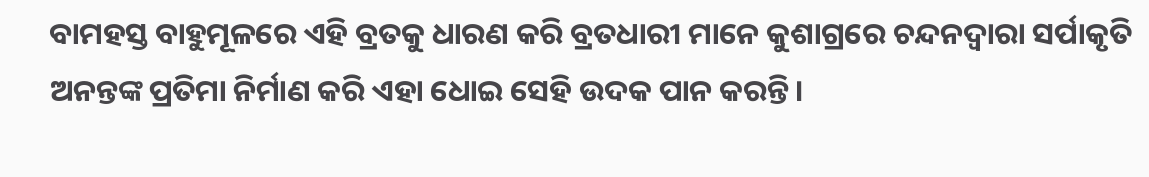ବାମହସ୍ତ ବାହୁମୂଳରେ ଏହି ବ୍ରତକୁ ଧାରଣ କରି ବ୍ରତଧାରୀ ମାନେ କୁଶାଗ୍ରରେ ଚନ୍ଦନଦ୍ୱାରା ସର୍ପାକୃତି ଅନନ୍ତଙ୍କ ପ୍ରତିମା ନିର୍ମାଣ କରି ଏହା ଧୋଇ ସେହି ଉଦକ ପାନ କରନ୍ତି।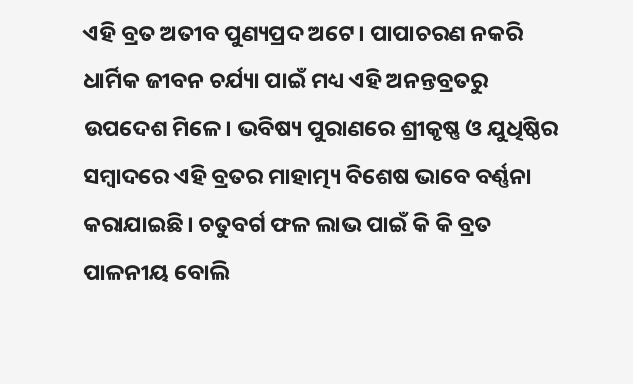ଏହି ବ୍ରତ ଅତୀବ ପୁଣ୍ୟପ୍ରଦ ଅଟେ। ପାପାଚରଣ ନକରି ଧାର୍ମିକ ଜୀବନ ଚର୍ଯ୍ୟା ପାଇଁ ମଧ୍ୟ ଏହି ଅନନ୍ତବ୍ରତରୁ ଉପଦେଶ ମିଳେ। ଭବିଷ୍ୟ ପୁରାଣରେ ଶ୍ରୀକୃଷ୍ଣ ଓ ଯୁଧିଷ୍ଠିର ସମ୍ବାଦରେ ଏହି ବ୍ରତର ମାହାତ୍ମ୍ୟ ବିଶେଷ ଭାବେ ବର୍ଣ୍ଣନା କରାଯାଇଛି। ଚତୁବର୍ଗ ଫଳ ଲାଭ ପାଇଁ କି କି ବ୍ରତ ପାଳନୀୟ ବୋଲି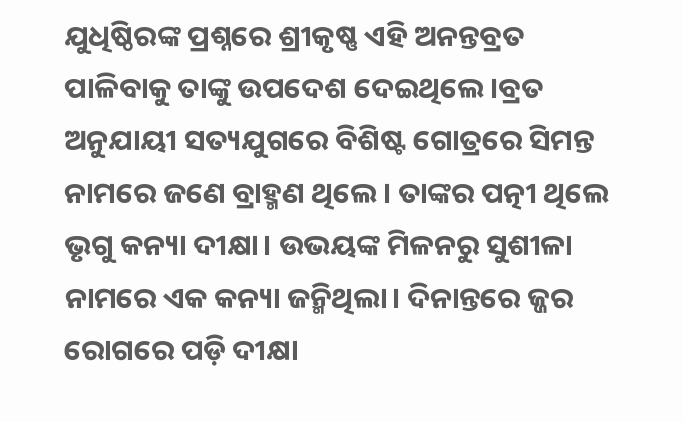ଯୁଧିଷ୍ଠିରଙ୍କ ପ୍ରଶ୍ନରେ ଶ୍ରୀକୃଷ୍ଣ ଏହି ଅନନ୍ତବ୍ରତ ପାଳିବାକୁ ତାଙ୍କୁ ଉପଦେଶ ଦେଇଥିଲେ।ବ୍ରତ ଅନୁଯାୟୀ ସତ୍ୟଯୁଗରେ ବିଶିଷ୍ଟ ଗୋତ୍ରରେ ସିମନ୍ତ ନାମରେ ଜଣେ ବ୍ରାହ୍ମଣ ଥିଲେ। ତାଙ୍କର ପତ୍ନୀ ଥିଲେ ଭୃଗୁ କନ୍ୟା ଦୀକ୍ଷା। ଉଭୟଙ୍କ ମିଳନରୁ ସୁଶୀଳା ନାମରେ ଏକ କନ୍ୟା ଜନ୍ମିଥିଲା। ଦିନାନ୍ତରେ ଜ୍ଜର ରୋଗରେ ପଡ଼ି ଦୀକ୍ଷା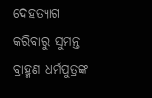ଦେହତ୍ୟାଗ କରିବାରୁ ସୁମନ୍ତ ବ୍ରାହ୍ମଣ ଧର୍ମପୁତ୍ରଙ୍କ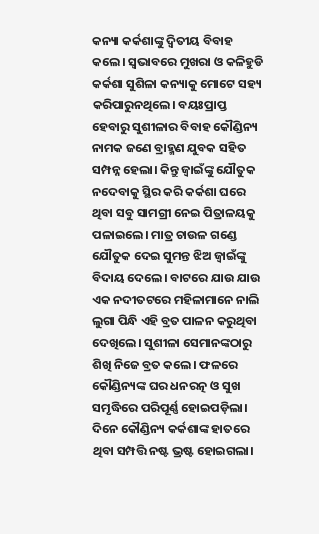କନ୍ୟା କର୍କଶାଙ୍କୁ ଦ୍ୱିତୀୟ ବିବାହ କଲେ। ସ୍ୱଭାବରେ ମୁଖରା ଓ କଳିହୁଡି କର୍କଶା ସୁଶିଳା କନ୍ୟାକୁ ମୋଟେ ସହ୍ୟ କରିପାରୁନଥିଲେ। ବୟଃପ୍ରାପ୍ତ ହେବାରୁ ସୁଶୀଳାର ବିବାହ କୌଣ୍ଡିନ୍ୟ ନାମକ ଜଣେ ବ୍ରାହ୍ମଣ ଯୁବକ ସହିତ ସମ୍ପନ୍ନ ହେଲା। କିନ୍ତୁ ଜ୍ୱାଇଁଙ୍କୁ ଯୌତୁକ ନଦେବାକୁ ସ୍ଥିର କରି କର୍କଶା ଘରେ ଥିବା ସବୁ ସାମଗ୍ରୀ ନେଇ ପିତ୍ରାଳୟକୁ ପଳାଇଲେ। ମାତ୍ର ଚାଉଳ ଗଣ୍ଡେ ଯୌତୁକ ଦେଇ ସୁମନ୍ତ ଝିଅ ଜ୍ୱାଇଁଙ୍କୁ ବିଦାୟ ଦେଲେ। ବାଟରେ ଯାଉ ଯାଉ ଏକ ନଦୀତଟରେ ମହିଳାମାନେ ନାଲି ଲୁଗା ପିନ୍ଧି ଏହି ବ୍ରତ ପାଳନ କରୁଥିବା ଦେଖିଲେ। ସୁଶୀଳା ସେମାନଙ୍କଠାରୁ ଶିଖି ନିଜେ ବ୍ରତ କଲେ। ଫଳରେ କୌଣ୍ଡିନ୍ୟଙ୍କ ଘର ଧନରତ୍ନ ଓ ସୁଖ ସମୃଦ୍ଧିରେ ପରିପୂର୍ଣ୍ଣ ହୋଇପଡ଼ିଲା। ଦିନେ କୌଣ୍ଡିନ୍ୟ କର୍କଶାଙ୍କ ହାତରେ ଥିବା ସମ୍ପତ୍ତି ନଷ୍ଟ ଭ୍ରଷ୍ଟ ହୋଇଗଲା।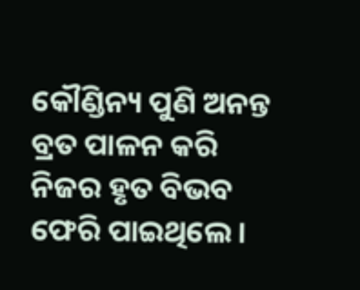କୌଣ୍ଡିନ୍ୟ ପୁଣି ଅନନ୍ତ ବ୍ରତ ପାଳନ କରି ନିଜର ହୃତ ବିଭବ ଫେରି ପାଇଥିଲେ।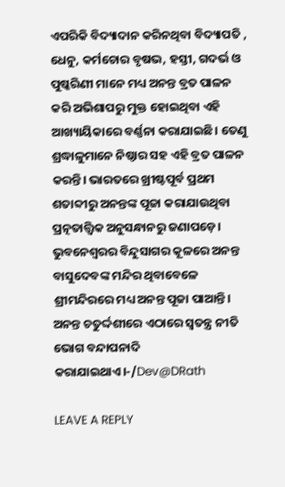ଏପରିକି ବିଦ୍ୟାଦାନ କରିନଥିବା ବିଦ୍ୟାପତି , ଧେନୁ, କର୍ମଚୋର ବୃଷଭ, ହସ୍ତୀ, ଗଦର୍ଭ ଓ ପୁଷ୍କରିଣୀ ମାନେ ମଧ୍ୟ ଅନନ୍ତ ବ୍ରତ ପାଳନ କରି ଅଭିଶାପରୁ ମୁକ୍ତ ହୋଇଥିବା ଏହି ଆଖ୍ୟାୟିକାରେ ବର୍ଣ୍ଣନା କରାଯାଇଛି। ତେଣୁ ଶ୍ରଦ୍ଧାଳୁମାନେ ନିଷ୍ଠାର ସହ ଏହି ବ୍ରତ ପାଳନ କରନ୍ତି। ଭାରତରେ ଖ୍ରୀଷ୍ଟପୂର୍ବ ପ୍ରଥମ ଶତାବ୍ଦୀରୁ ଅନନ୍ତଙ୍କ ପୂଜା କରାଯାଉଥିବା ପ୍ରତ୍ନତାତ୍ତ୍ୱିକ ଅନୁସନ୍ଧାନରୁ ଜଣାପଡ଼େ। ଭୁବନେଶ୍ୱରର ବିନ୍ଦୁସାଗର କୂଳରେ ଅନନ୍ତ ବାସୁଦେବଙ୍କ ମନ୍ଦିର ଥିବାବେଳେ ଶ୍ରୀମନ୍ଦିରରେ ମଧ୍ୟ ଅନନ୍ତ ପୂଜା ପାଆନ୍ତି। ଅନନ୍ତ ଚତୁର୍ଦ୍ଦଶୀରେ ଏଠାରେ ସ୍ୱତନ୍ତ୍ର ନୀତି ଭୋଗ ବନ୍ଦାପନାଦି କରାଯାଇଥାଏ।-/Dev@DRath

LEAVE A REPLY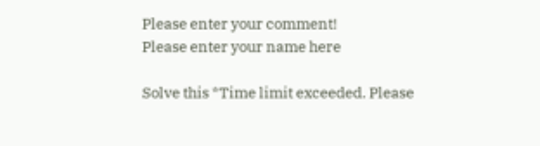Please enter your comment!
Please enter your name here

Solve this *Time limit exceeded. Please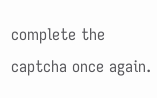complete the captcha once again.